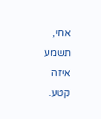אחי, תשמע איזה קטע.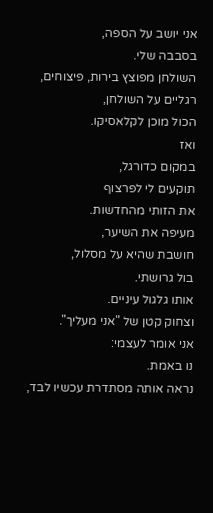אני יושב על הספה,
בסבבה שלי.
השולחן מפוצץ בירות, פיצוחים,
רגליים על השולחן,
הכול מוכן לקלאסיקו.
ואז
במקום כדורגל,
תוקעים לי לפרצוף
את הזותי מהחדשות.
מעיפה את השיער,
חושבת שהיא על מסלול,
בול גרושתי.
אותו גלגול עיניים.
וצחוק קטן של "אני מעליך".
אני אומר לעצמי:
נו באמת.
נראה אותה מסתדרת עכשיו לבד,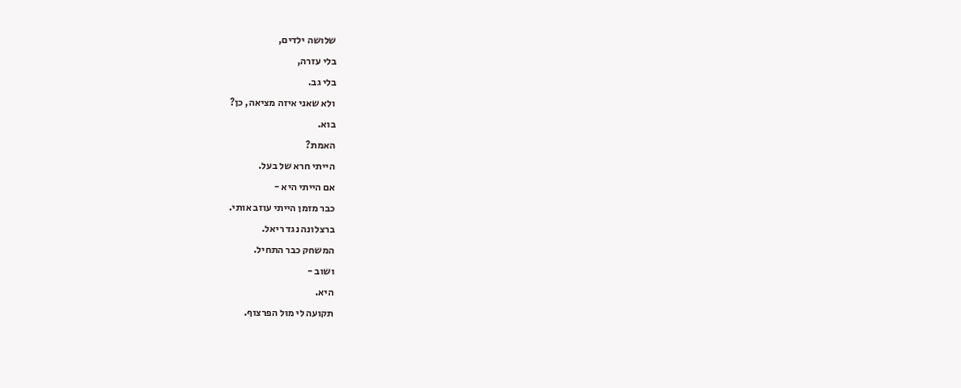שלושה ילדים,
בלי עזרה,
בלי גב.
ולא שאני איזה מציאה, כן?
בוא.
האמת?
הייתי חרא של בעל.
אם הייתי היא -
כבר מזמן הייתי עוזב אותי.
ברצלונה נגד ריאל.
המשחק כבר התחיל.
ושוב -
היא.
תקועה לי מול הפרצוף.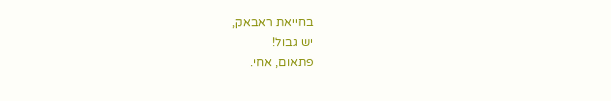בחייאת ראבאק,
יש גבול!
פתאום, אחי.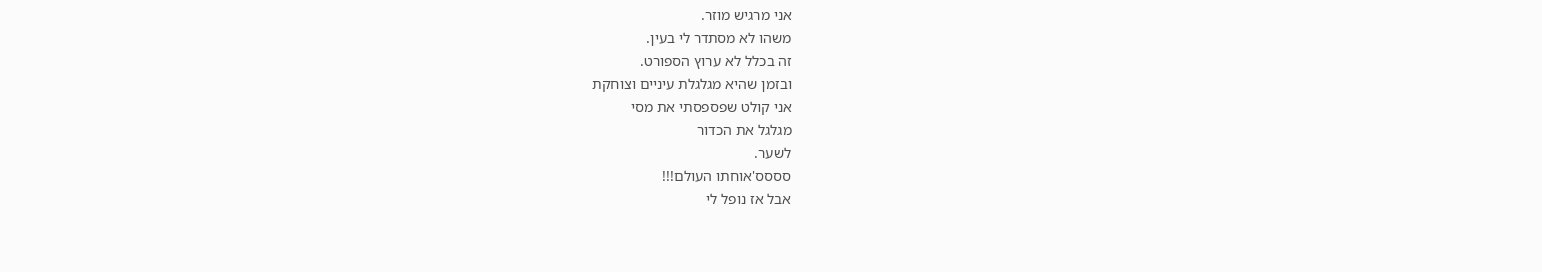אני מרגיש מוזר.
משהו לא מסתדר לי בעין.
זה בכלל לא ערוץ הספורט.
ובזמן שהיא מגלגלת עיניים וצוחקת
אני קולט שפספסתי את מסי
מגלגל את הכדור
לשער.
סססס'אוחתו העולם!!!
אבל אז נופל לי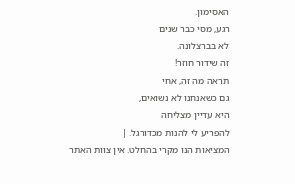האסימון.
רגע, מסי כבר שנים
לא בברצלונה.
זה שידור חוזר!
תראה מה זה, אחי
גם כשאנחנו לא נשואים,
היא עדיין מצליחה
להפריע לי להנות מכדורגל. |
המציאות הנו מקרי בהחלט. אין צוות האתר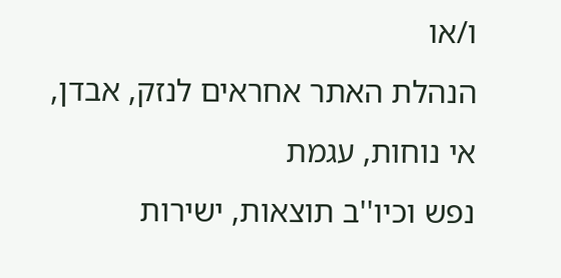ו/או
הנהלת האתר אחראים לנזק, אבדן, אי נוחות, עגמת
נפש וכיו''ב תוצאות, ישירות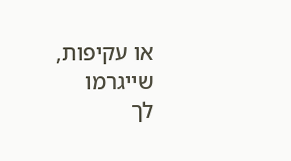או עקיפות, שייגרמו
לך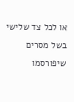או לכל צד שלישי בשל מסרים שיפורסמו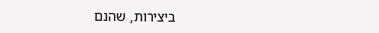ביצירות, שהנם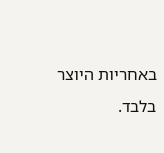באחריות היוצר בלבד.